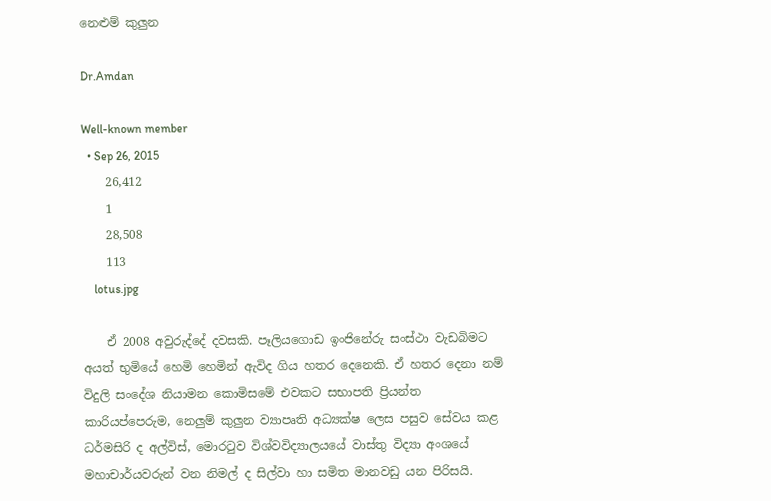නෙළුම් කුලුන

Dr.Amdan

Well-known member
  • Sep 26, 2015
    26,412
    1
    28,508
    113
    lotus.jpg

    ඒ 2008 අවුරුද්දේ දවසකි. පෑලියගොඩ ඉංජිනේරු සංස්‌ථා වැඩබිමට අයත් භුමියේ හෙමි හෙමින් ඇවිද ගිය හතර දෙනෙකි. ඒ හතර දෙනා නම් විදුලි සංදේශ නියාමන කොමිසමේ එවකට සභාපති ප්‍රියන්ත කාරියප්පෙරුම, නෙලුම් කුලුන ව්‍යාපෘති අධ්‍යක්‌ෂ ලෙස පසුව සේවය කළ ධර්මසිරි ද අල්විස්‌, මොරටුව විශ්වවිද්‍යාලයයේ වාස්‌තු විද්‍යා අංශයේ මහාචාර්යවරුන් වන නිමල් ද සිල්වා හා සමිත මානවඩු යන පිරිසයි.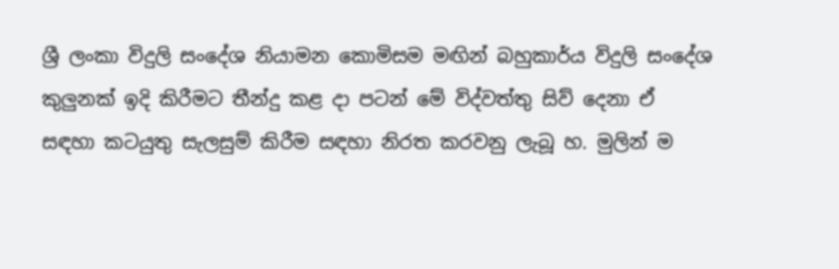ශ්‍රී ලංකා විදුලි සංදේශ නියාමන කොමිසම මඟින් බහුකාර්ය විදුලි සංදේශ කුලුනක්‌ ඉදි කිරීමට තීන්දු කළ දා පටන් මේ විද්වත්තු සිව් දෙනා ඒ සඳහා කටයුතු සැලසුම් කිරීම සඳහා නිරත කරවනු ලැබූ හ. මුලින් ම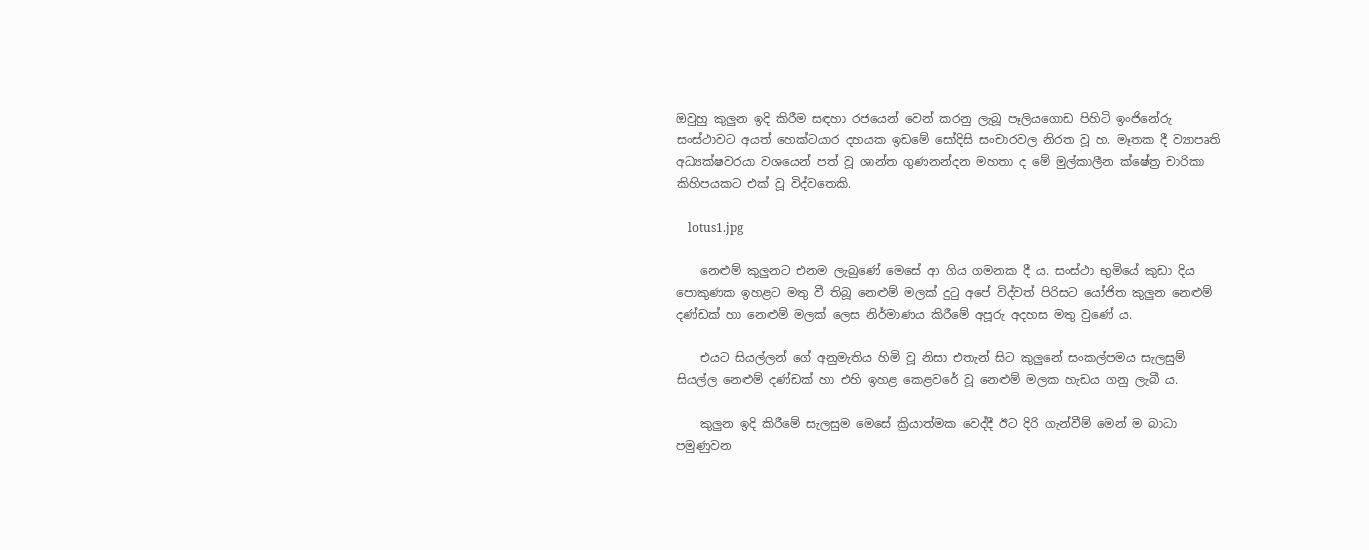ඔවුහු කුලුන ඉදි කිරීම සඳහා රජයෙන් වෙන් කරනු ලැබූ පෑලියගොඩ පිහිටි ඉංජිනේරු සංස්‌ථාවට අයත් හෙක්‌ටයාර දහයක ඉඩමේ සෝදිසි සංචාරවල නිරත වූ හ. මෑතක දී ව්‍යාපෘති අධ්‍යක්‌ෂවරයා වශයෙන් පත් වූ ශාන්ත ගුණනන්දන මහතා ද මේ මුල්කාලීන ක්‌ෂේත්‍ර චාරිකා කිහිපයකට එක්‌ වූ විද්වතෙකි.

    lotus1.jpg

    නෙළුම් කුලුනට එනම ලැබුණේ මෙසේ ආ ගිය ගමනක දී ය. සංස්‌ථා භුමියේ කුඩා දිය පොකුණක ඉහළට මතු වී තිබූ නෙළුම් මලක්‌ දුටු අපේ විද්වත් පිරිසට යෝජිත කුලුන නෙළුම් දණ්‌ඩක්‌ හා නෙළුම් මලක්‌ ලෙස නිර්මාණය කිරීමේ අපූරු අදහස මතු වුණේ ය.

    එයට සියල්ලන් ගේ අනුමැතිය හිමි වූ නිසා එතැන් සිට කුලුනේ සංකල්පමය සැලසුම් සියල්ල නෙළුම් දණ්‌ඩක්‌ හා එහි ඉහළ කෙළවරේ වූ නෙළුම් මලක හැඩය ගනු ලැබී ය.

    කුලුන ඉදි කිරීමේ සැලසුම මෙසේ ක්‍රියාත්මක වෙද්දී ඊට දිරි ගැන්වීම් මෙන් ම බාධා පමුණුවන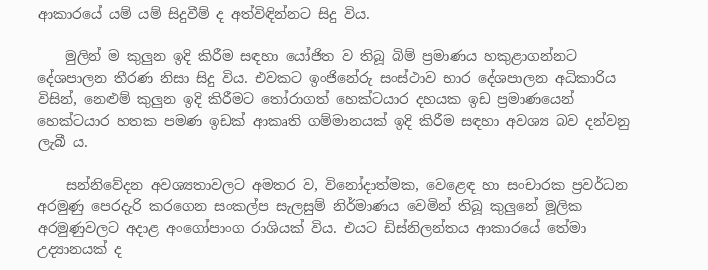ආකාරයේ යම් යම් සිදුවීම් ද අත්විඳින්නට සිදු විය.

    මුලින් ම කුලුන ඉදි කිරීම සඳහා යෝජිත ව තිබූ බිම් ප්‍රමාණය හකුළාගන්නට දේශපාලන තීරණ නිසා සිදු විය. එවකට ඉංජිනේරු සංස්‌ථාව භාර දේශපාලන අධිකාරිය විසින්, නෙළුම් කුලුන ඉදි කිරීමට තෝරාගත් හෙක්‌ටයාර දහයක ඉඩ ප්‍රමාණයෙන් හෙක්‌ටයාර හතක පමණ ඉඩක්‌ ආකෘති ගම්මානයක්‌ ඉදි කිරීම සඳහා අවශ්‍ය බව දන්වනු ලැබී ය.

    සන්නිවේදන අවශ්‍යතාවලට අමතර ව, විනෝදාත්මක, වෙළෙඳ හා සංචාරක ප්‍රවර්ධන අරමුණු පෙරදැරි කරගෙන සංකල්ප සැලසුම් නිර්මාණය වෙමින් තිබූ කුලුනේ මූලික අරමුණුවලට අදාළ අංගෝපාංග රාශියක්‌ විය. එයට ඩිස්‌නිලන්තය ආකාරයේ තේමා උද්‍යානයක්‌ ද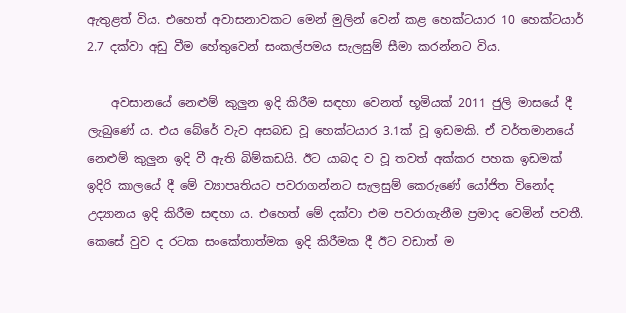ඇතුළත් විය. එහෙත් අවාසනාවකට මෙන් මුලින් වෙන් කළ හෙක්‌ටයාර 10 හෙක්‌ටයාර් 2.7 දක්‌වා අඩු වීම හේතුවෙන් සංකල්පමය සැලසුම් සීමා කරන්නට විය.

    අවසානයේ නෙළුම් කුලුන ඉදි කිරීම සඳහා වෙනත් භූමියක්‌ 2011 ජුලි මාසයේ දී ලැබුණේ ය. එය බේරේ වැව අසබඩ වූ හෙක්‌ටයාර 3.1ක්‌ වූ ඉඩමකි. ඒ වර්තමානයේ නෙළුම් කුලුන ඉදි වී ඇති බිම්කඩයි. ඊට යාබද ව වූ තවත් අක්‌කර පහක ඉඩමක්‌ ඉදිරි කාලයේ දී මේ ව්‍යාපෘතියට පවරාගන්නට සැලසුම් කෙරුණේ යෝජිත විනෝද උද්‍යානය ඉදි කිරීම සඳහා ය. එහෙත් මේ දක්‌වා එම පවරාගැනීම ප්‍රමාද වෙමින් පවතී. කෙසේ වුව ද රටක සංකේතාත්මක ඉදි කිරීමක දී ඊට වඩාත් ම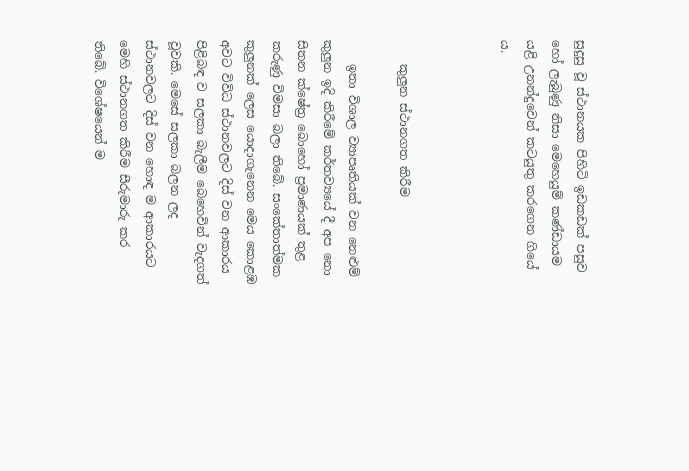සුදුසු වූ ස්‌ථානයක පිහිටි ඉඩකඩක්‌ පසුව හෝ ලැබුණු නිසා මෙහෙයුම් කණ්‌ඩායම යළි උනන්දුවෙන් කටයුතු කරගෙන ගියේ ය.



    කුලුන ස්‌ථානගත කිරීම

    ඉතා විශාල ව්‍යාපෘතියක්‌ වන නෙළුම් කුලුන ඉදි කිරීමේ කර්තව්‍යයේ දී අප නො සිතන ක්‌ෂේත්‍ර බොහෝ ප්‍රමාණයක්‌ තුළ කරුණු විමසා බලා තිබේ. සංකේතාත්මක කුලුනක්‌ ලෙස යොදාගැනෙන මෙය කොළඹ අවට විවිධ ස්‌ථානවලට දිස්‌ වන ආකාරය පිළිබඳ ව සලකා බැලීම බෙහෙවින් වැදගත් වූවකි. මෙසේ සලකා බලන ලද ස්‌ථානවලට දිස්‌ වන හොඳ ම ආකාරයට මෙහි ස්‌ථානගත කිරීම සීරුමාරු කර තිබේ. විශේෂයෙන් ම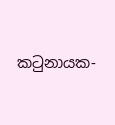කටුනායක-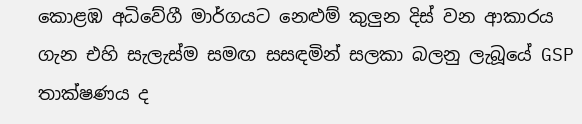කොළඹ අධිවේගී මාර්ගයට නෙළුම් කුලුන දිස්‌ වන ආකාරය ගැන එහි සැලැස්‌ම සමඟ සසඳමින් සලකා බලනු ලැබූයේ GSP තාක්‌ෂණය ද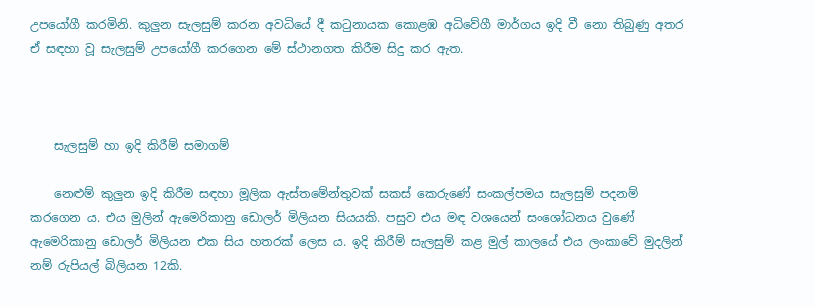උපයෝගී කරමිනි. කුලුන සැලසුම් කරන අවධියේ දී කටුනායක කොළඹ අධිවේගී මාර්ගය ඉදි වී නො තිබුණු අතර ඒ සඳහා වූ සැලසුම් උපයෝගී කරගෙන මේ ස්‌ථානගත කිරීම සිදු කර ඇත.



    සැලසුම් හා ඉදි කිරීම් සමාගම්

    නෙළුම් කුලුන ඉදි කිරීම සඳහා මූලික ඇස්‌තමේන්තුවක්‌ සකස්‌ කෙරුණේ සංකල්පමය සැලසුම් පදනම් කරගෙන ය. එය මුලින් ඇමෙරිකානු ඩොලර් මිලියන සියයකි. පසුව එය මඳ වශයෙන් සංශෝධනය වුණේ ඇමෙරිකානු ඩොලර් මිලියන එක සිය හතරක්‌ ලෙස ය. ඉදි කිරීම් සැලසුම් කළ මුල් කාලයේ එය ලංකාවේ මුදලින් නම් රුපියල් බිලියන 12කි.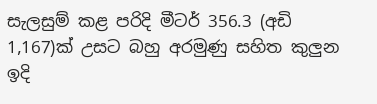සැලසුම් කළ පරිදි මීටර් 356.3 (අඩි 1,167)ක්‌ උසට බහු අරමුණු සහිත කුලුන ඉදි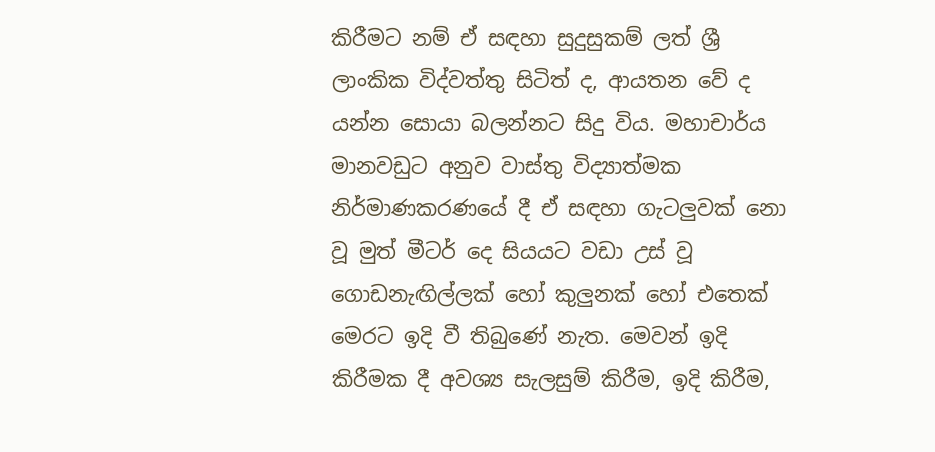කිරීමට නම් ඒ සඳහා සුදුසුකම් ලත් ශ්‍රී ලාංකික විද්වත්තු සිටිත් ද, ආයතන වේ ද යන්න සොයා බලන්නට සිදු විය. මහාචාර්ය මානවඩුට අනුව වාස්‌තු විද්‍යාත්මක නිර්මාණකරණයේ දී ඒ සඳහා ගැටලුවක්‌ නො වූ මුත් මීටර් දෙ සියයට වඩා උස්‌ වූ ගොඩනැඟිල්ලක්‌ හෝ කුලුනක්‌ හෝ එතෙක්‌ මෙරට ඉදි වී තිබුණේ නැත. මෙවන් ඉදි කිරීමක දී අවශ්‍ය සැලසුම් කිරීම, ඉදි කිරීම,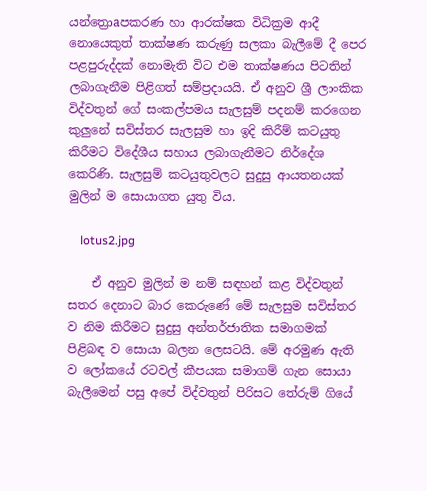යන්ත්‍රොaපකරණ හා ආරක්‌ෂක විධික්‍රම ආදී නොයෙකුත් තාක්‌ෂණ කරුණු සලකා බැලීමේ දී පෙර පළපුරුද්දක්‌ නොමැති විට එම තාක්‌ෂණය පිටතින් ලබාගැනීම පිළිගත් සම්ප්‍රදායයි. ඒ අනුව ශ්‍රී ලාංකික විද්වතුන් ගේ සංකල්පමය සැලසුම් පදනම් කරගෙන කුලුනේ සවිස්‌තර සැලසුම හා ඉදි කිරීම් කටයුතු කිරීමට විදේශීය සහාය ලබාගැනීමට නිර්දේශ කෙරිණි. සැලසුම් කටයුතුවලට සුදුසු ආයතනයක්‌ මුලින් ම සොයාගත යුතු විය.

    lotus2.jpg

    ඒ අනුව මුලින් ම නම් සඳහන් කළ විද්වතුන් සතර දෙනාට බාර කෙරුණේ මේ සැලසුම සවිස්‌තර ව නිම කිරීමට සුදුසු අන්තර්ජාතික සමාගමක්‌ පිළිබඳ ව සොයා බලන ලෙසටයි. මේ අරමුණ ඇති ව ලෝකයේ රටවල් කීපයක සමාගම් ගැන සොයා බැලීමෙන් පසු අපේ විද්වතුන් පිරිසට තේරුම් ගියේ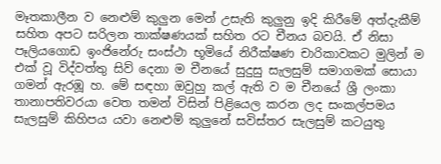මෑතකාලීන ව නෙළුම් කුලුන මෙන් උසැති කුලුනු ඉදි කිරීමේ අත්දැකීම් සහිත අපට සරිලන තාක්‌ෂණයක්‌ සහිත රට චීනය බවයි. ඒ නිසා පෑලියගොඩ ඉංජිනේරු සංස්‌ථා භූමියේ නිරීක්‌ෂණ චාරිකාවකට මුලින් ම එක්‌ වූ විද්වත්තු සිව් දෙනා ම චීනයේ සුදුසු සැලසුම් සමාගමක්‌ සොයා ගමන් ඇරඹූ හ. මේ සඳහා ඔවුහු කල් ඇති ව ම චීනයේ ශ්‍රී ලංකා තානාපතිවරයා වෙත තමන් විසින් පිළියෙල කරන ලද සංකල්පමය සැලසුම් කිහිපය යවා නෙළුම් කුලුනේ සවිස්‌තර සැලසුම් කටයුතු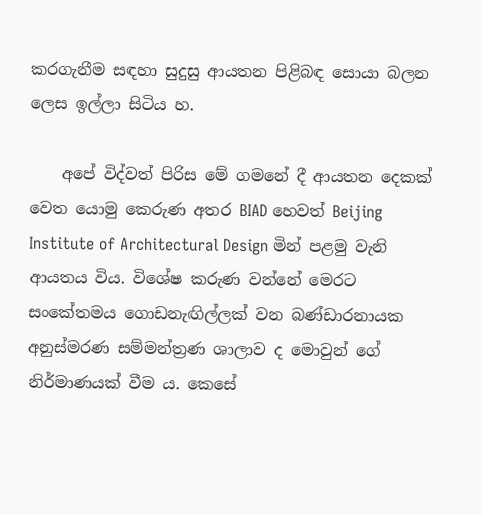කරගැනීම සඳහා සුදුසු ආයතන පිළිබඳ සොයා බලන ලෙස ඉල්ලා සිටිය හ.

    අපේ විද්වත් පිරිස මේ ගමනේ දී ආයතන දෙකක්‌ වෙත යොමු කෙරුණ අතර BIAD හෙවත් Beijing Institute of Architectural Design මින් පළමු වැනි ආයතය විය. විශේෂ කරුණ වන්නේ මෙරට සංකේතමය ගොඩනැඟිල්ලක්‌ වන බණ්‌ඩාරනායක අනුස්‌මරණ සම්මන්ත්‍රණ ශාලාව ද මොවුන් ගේ නිර්මාණයක්‌ වීම ය. කෙසේ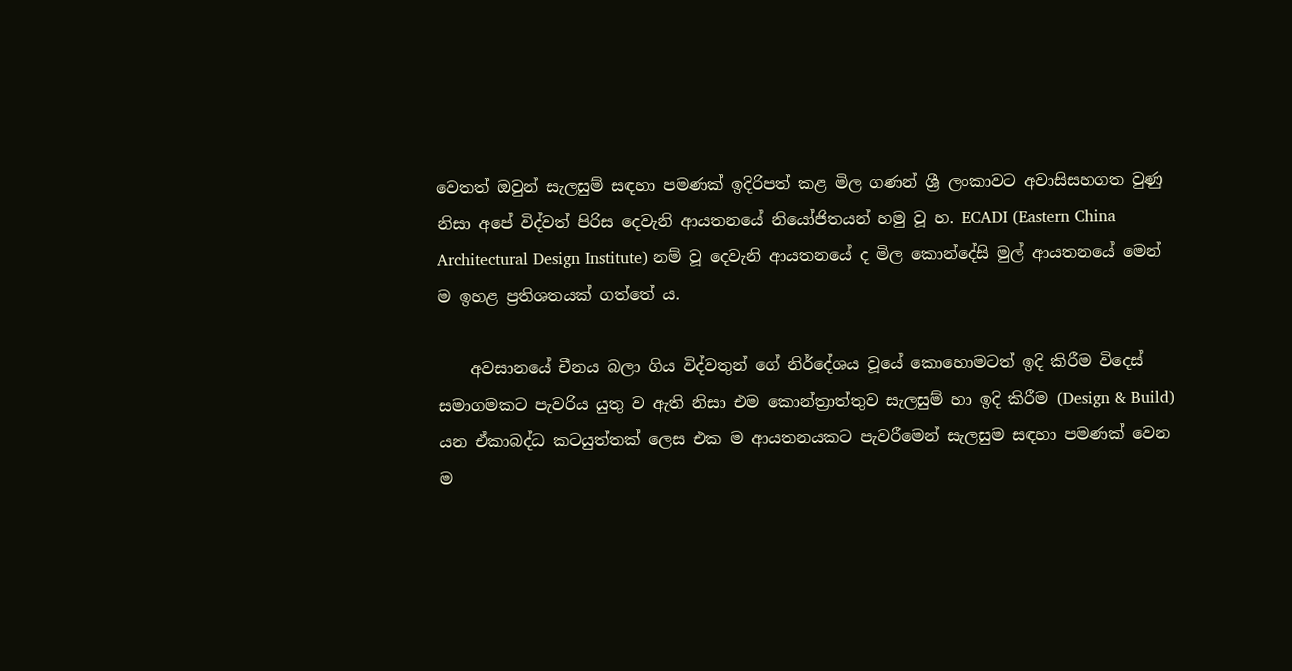වෙතත් ඔවුන් සැලසුම් සඳහා පමණක්‌ ඉදිරිපත් කළ මිල ගණන් ශ්‍රී ලංකාවට අවාසිසහගත වුණු නිසා අපේ විද්වත් පිරිස දෙවැනි ආයතනයේ නියෝජිතයන් හමු වූ හ. ECADI (Eastern China Architectural Design Institute) නම් වූ දෙවැනි ආයතනයේ ද මිල කොන්දේසි මුල් ආයතනයේ මෙන් ම ඉහළ ප්‍රතිශතයක්‌ ගත්තේ ය.

    අවසානයේ චීනය බලා ගිය විද්වතුන් ගේ නිර්දේශය වූයේ කොහොමටත් ඉදි කිරීම විදෙස්‌ සමාගමකට පැවරිය යුතු ව ඇති නිසා එම කොන්ත්‍රාත්තුව සැලසුම් හා ඉදි කිරීම (Design & Build) යන ඒකාබද්ධ කටයුත්තක්‌ ලෙස එක ම ආයතනයකට පැවරීමෙන් සැලසුම සඳහා පමණක්‌ වෙන ම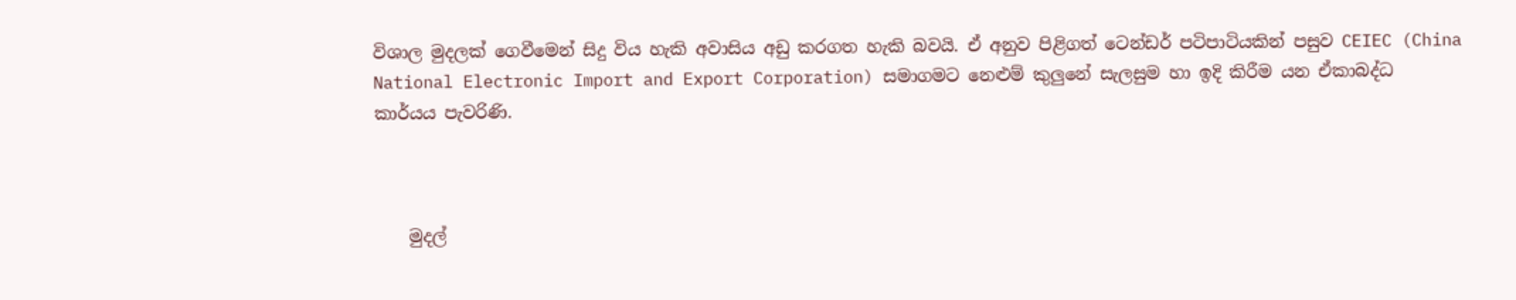විශාල මුදලක්‌ ගෙවීමෙන් සිදු විය හැකි අවාසිය අඩු කරගත හැකි බවයි. ඒ අනුව පිළිගත් ටෙන්ඩර් පටිපාටියකින් පසුව CEIEC (China National Electronic Import and Export Corporation) සමාගමට නෙළුම් කුලුනේ සැලසුම හා ඉදි කිරීම යන ඒකාබද්ධ කාර්යය පැවරිණි.



    මුදල්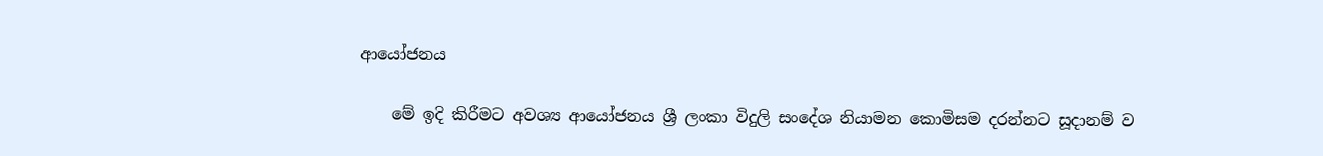ආයෝජනය

    මේ ඉදි කිරීමට අවශ්‍ය ආයෝජනය ශ්‍රී ලංකා විදුලි සංදේශ නියාමන කොමිසම දරන්නට සූදානම් ව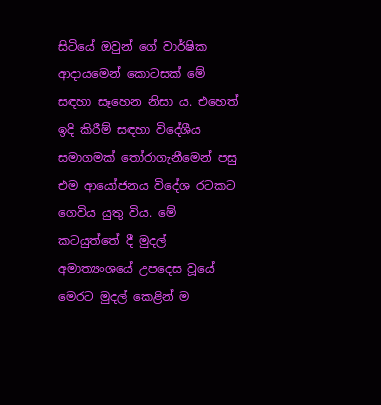සිටියේ ඔවුන් ගේ වාර්ෂික ආදායමෙන් කොටසක්‌ මේ සඳහා සෑහෙන නිසා ය. එහෙත් ඉදි කිරීම් සඳහා විදේශීය සමාගමක්‌ තෝරාගැනීමෙන් පසු එම ආයෝජනය විදේශ රටකට ගෙවිය යුතු විය. මේ කටයුත්තේ දී මුදල් අමාත්‍යංශයේ උපදෙස වූයේ මෙරට මුදල් කෙළින් ම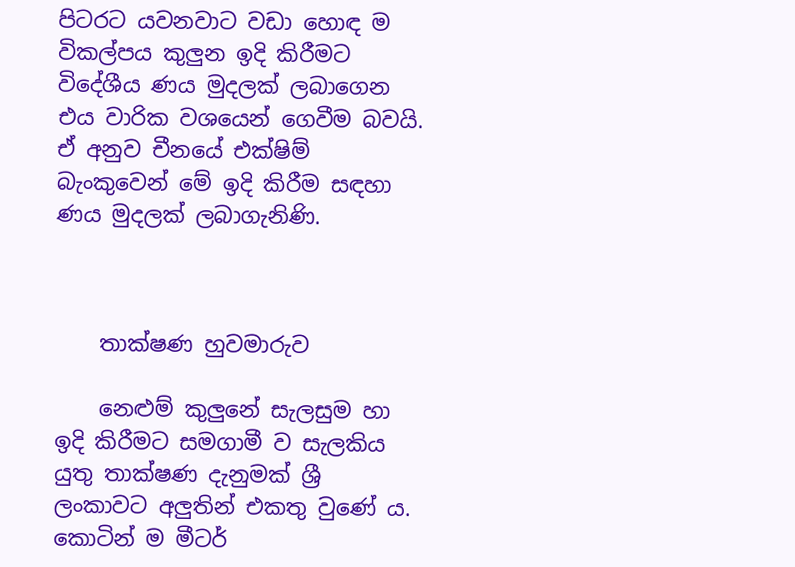පිටරට යවනවාට වඩා හොඳ ම විකල්පය කුලුන ඉදි කිරීමට විදේශීය ණය මුදලක්‌ ලබාගෙන එය වාරික වශයෙන් ගෙවීම බවයි. ඒ අනුව චීනයේ එක්‌ෂිම් බැංකුවෙන් මේ ඉදි කිරීම සඳහා ණය මුදලක්‌ ලබාගැනිණි.



    තාක්‌ෂණ හුවමාරුව

    නෙළුම් කුලුනේ සැලසුම හා ඉදි කිරීමට සමගාමී ව සැලකිය යුතු තාක්‌ෂණ දැනුමක්‌ ශ්‍රී ලංකාවට අලුතින් එකතු වුණේ ය. කොටින් ම මීටර්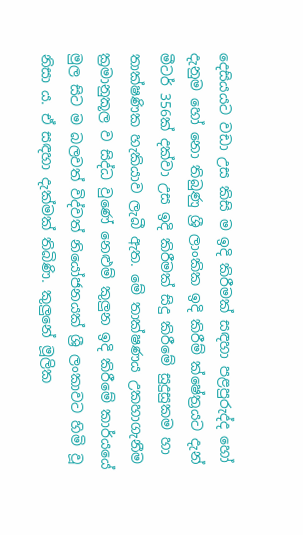දෙසියයට වඩා උස කිසි ම ඉදි කිරීමක්‌ සඳහා පළපුරුද්ද හෝ දැනුම හෝ නො තිබුණු ශ්‍රී ලාංකික ඉදි කිරීම් ක්‌ෂේත්‍රයට දැන් මීටර් 356ක්‌ දක්‌වා උස ඉදි කිරීමක්‌ සිදු කිරීමේ සුදුසුකම හා තාක්‌ෂණික හැකියාව ලැබී ඇත. මේ තාක්‌ෂණය උකහාගැනීම ක්‍රමානුකූල ව සිද්ධ වුණේ නෙළුම් කුලුන ඉදි කිරීමේ කාර්යයේ මුල සිට ම බලවත් විද්වත් නියෝජනයක්‌ ශ්‍රී ලංකාවට හිමි වූ නිසා ය. ඒ සඳහා දැක්‌මක්‌ තිබිණි. කුලුනේ මූලික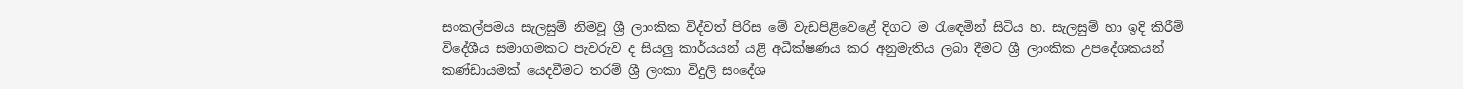සංකල්පමය සැලසුම් නිමවූ ශ්‍රී ලාංකික විද්වත් පිරිස මේ වැඩපිළිවෙළේ දිගට ම රැඳෙමින් සිටිය හ. සැලසුම් හා ඉදි කිරීම් විදේශීය සමාගමකට පැවරුව ද සියලු කාර්යයන් යළි අධීක්‌ෂණය කර අනුමැතිය ලබා දීමට ශ්‍රී ලාංකික උපදේශකයන් කණ්‌ඩායමක්‌ යෙදවීමට තරම් ශ්‍රී ලංකා විදුලි සංදේශ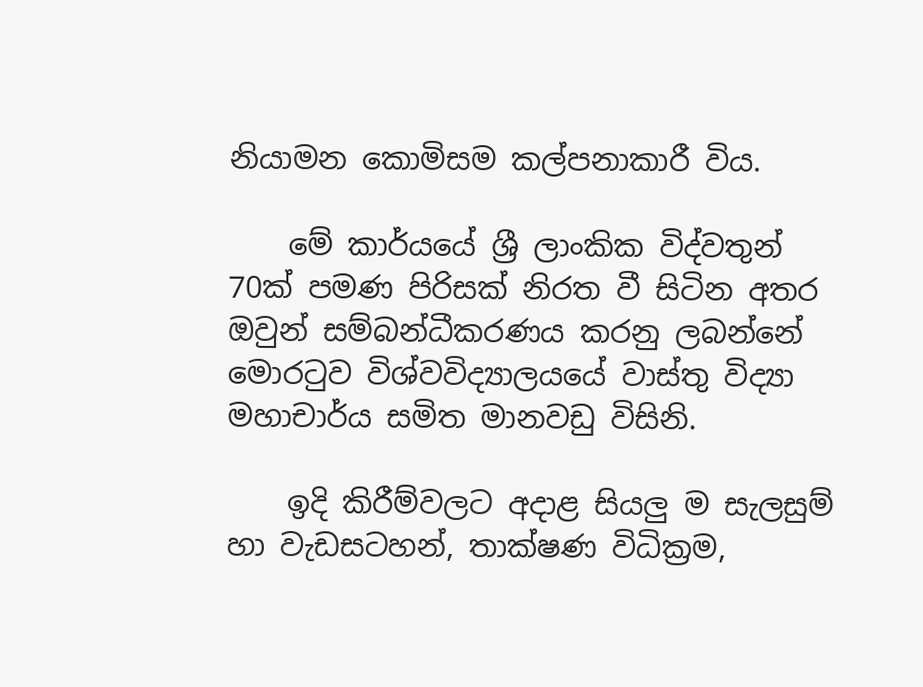නියාමන කොමිසම කල්පනාකාරී විය.

    මේ කාර්යයේ ශ්‍රී ලාංකික විද්වතුන් 70ක්‌ පමණ පිරිසක්‌ නිරත වී සිටින අතර ඔවුන් සම්බන්ධීකරණය කරනු ලබන්නේ මොරටුව විශ්වවිද්‍යාලයයේ වාස්‌තු විද්‍යා මහාචාර්ය සමිත මානවඩු විසිනි.

    ඉදි කිරීම්වලට අදාළ සියලු ම සැලසුම් හා වැඩසටහන්, තාක්‌ෂණ විධික්‍රම,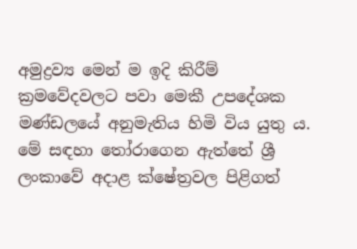අමුද්‍රව්‍ය මෙන් ම ඉදි කිරීම් ක්‍රමවේදවලට පවා මෙකී උපදේශක මණ්‌ඩලයේ අනුමැතිය හිමි විය යුතු ය. මේ සඳහා තෝරාගෙන ඇත්තේ ශ්‍රී ලංකාවේ අදාළ ක්‌ෂේත්‍රවල පිළිගත්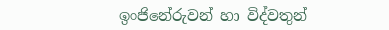ඉංජිනේරුවන් හා විද්වතුන්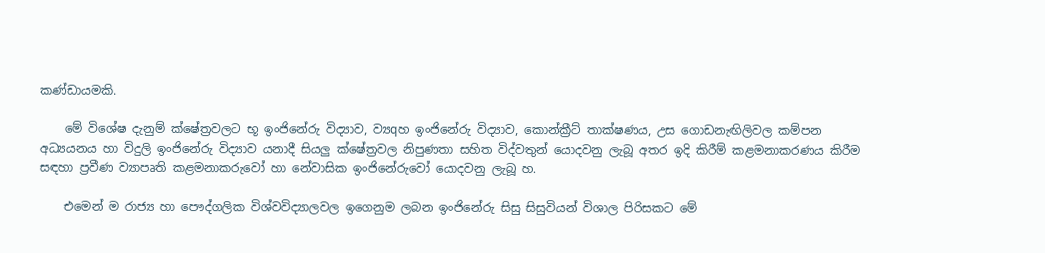කණ්‌ඩායමකි.

    මේ විශේෂ දැනුම් ක්‌ෂේත්‍රවලට භූ ඉංජිනේරු විද්‍යාව, ව්‍යqහ ඉංජිනේරු විද්‍යාව, කොන්ක්‍රීට්‌ තාක්‌ෂණය, උස ගොඩනැඟිලිවල කම්පන අධ්‍යයනය හා විදුලි ඉංජිනේරු විද්‍යාව යනාදී සියලු ක්‌ෂේත්‍රවල නිපුණතා සහිත විද්වතුන් යොදවනු ලැබූ අතර ඉදි කිරීම් කළමනාකරණය කිරීම සඳහා ප්‍රවීණ ව්‍යාපෘති කළමනාකරුවෝ හා නේවාසික ඉංජිනේරුවෝ යොදවනු ලැබූ හ.

    එමෙන් ම රාජ්‍ය හා පෞද්ගලික විශ්වවිද්‍යාලවල ඉගෙනුම ලබන ඉංජිනේරු සිසු සිසුවියන් විශාල පිරිසකට මේ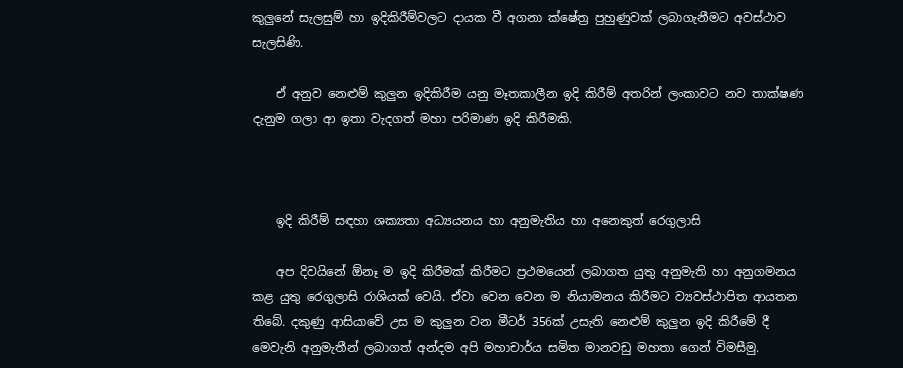කුලුනේ සැලසුම් හා ඉදිකිරීම්වලට දායක වී අගනා ක්‌ෂේත්‍ර පුහුණුවක්‌ ලබාගැනීමට අවස්‌ථාව සැලසිණි.

    ඒ අනුව නෙළුම් කුලුන ඉදිකිරීම යනු මෑතකාලීන ඉදි කිරීම් අතරින් ලංකාවට නව තාක්‌ෂණ දැනුම ගලා ආ ඉතා වැදගත් මහා පරිමාණ ඉදි කිරීමකි.



    ඉදි කිරීම් සඳහා ශක්‍යතා අධ්‍යයනය හා අනුමැතිය හා අනෙකුත් රෙගුලාසි

    අප දිවයිනේ ඕනෑ ම ඉදි කිරීමක්‌ කිරීමට ප්‍රථමයෙන් ලබාගත යුතු අනුමැති හා අනුගමනය කළ යුතු රෙගුලාසි රාශියක්‌ වෙයි. ඒවා වෙන වෙන ම නියාමනය කිරීමට ව්‍යවස්‌ථාපිත ආයතන තිබේ. දකුණු ආසියාවේ උස ම කුලුන වන මීටර් 356ක්‌ උසැති නෙළුම් කුලුන ඉදි කිරීමේ දී මෙවැනි අනුමැතීන් ලබාගත් අන්දම අපි මහාචාර්ය සමිත මානවඩු මහතා ගෙන් විමසීමු.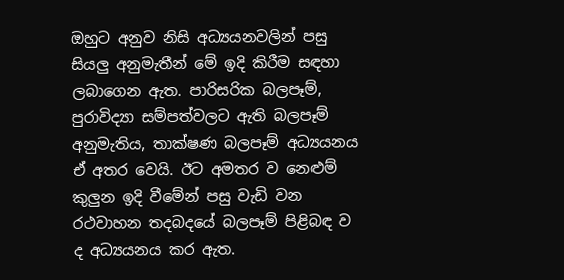ඔහුට අනුව නිසි අධ්‍යයනවලින් පසු සියලු අනුමැතීන් මේ ඉදි කිරීම සඳහා ලබාගෙන ඇත. පාරිසරික බලපෑම්, පුරාවිද්‍යා සම්පත්වලට ඇති බලපෑම් අනුමැතිය, තාක්‌ෂණ බලපෑම් අධ්‍යයනය ඒ අතර වෙයි. ඊට අමතර ව නෙළුම් කුලුන ඉදි වීමේන් පසු වැඩි වන රථවාහන තදබදයේ බලපෑම් පිළිබඳ ව ද අධ්‍යයනය කර ඇත.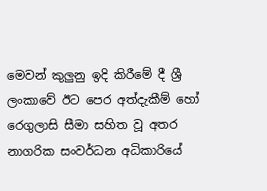මෙවන් කුලුනු ඉදි කිරීමේ දී ශ්‍රී ලංකාවේ ඊට පෙර අත්දැකීම් හෝ රෙගුලාසි සීමා සහිත වූ අතර නාගරික සංවර්ධන අධිකාරියේ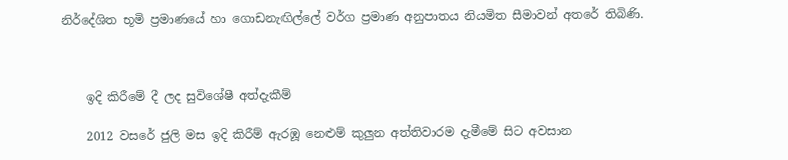නිර්දේශිත භූමි ප්‍රමාණයේ හා ගොඩනැඟිල්ලේ වර්ග ප්‍රමාණ අනුපාතය නියමිත සීමාවන් අතරේ තිබිණි.



    ඉදි කිරීමේ දී ලද සුවිශේෂී අත්දැකීම්

    2012 වසරේ ජුලි මස ඉදි කිරීම් ඇරඹූ නෙළුම් කුලුන අත්තිවාරම දැමීමේ සිට අවසාන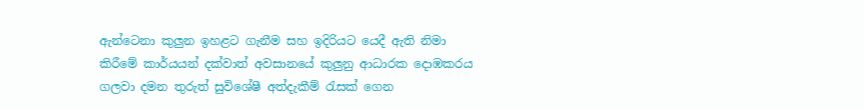ඇන්ටෙනා කුලුන ඉහළට ගැනීම සහ ඉදිරියට යෙදී ඇති නිමා කිරීමේ කාර්යයන් දක්‌වාත් අවසානයේ කුලුනු ආධාරක දොඹකරය ගලවා දමන තුරුත් සුවිශේෂී අත්දැකීම් රැසක්‌ ගෙන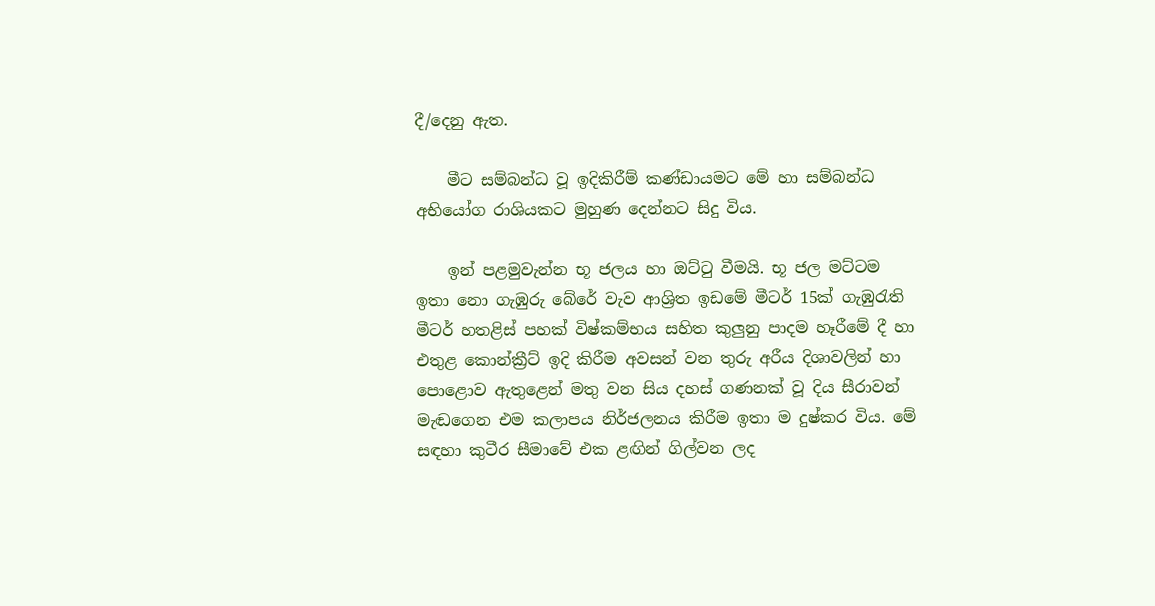දී/දෙනු ඇත.

    මීට සම්බන්ධ වූ ඉදිකිරීම් කණ්‌ඩායමට මේ හා සම්බන්ධ අභියෝග රාශියකට මුහුණ දෙන්නට සිදු විය.

    ඉන් පළමුවැන්න භූ ජලය හා ඔට්‌ටු වීමයි. භූ ජල මට්‌ටම ඉතා නො ගැඹුරු බේරේ වැව ආශ්‍රිත ඉඩමේ මීටර් 15ක්‌ ගැඹුරැති මීටර් හතළිස්‌ පහක්‌ විෂ්කම්භය සහිත කුලුනු පාදම හෑරීමේ දී හා එතුළ කොන්ක්‍රීට්‌ ඉදි කිරීම අවසන් වන තුරු අරීය දිශාවලින් හා පොළොව ඇතුළෙන් මතු වන සිය දහස්‌ ගණනක්‌ වූ දිය සීරාවන් මැඬගෙන එම කලාපය නිර්ජලනය කිරීම ඉතා ම දුෂ්කර විය. මේ සඳහා කුටීර සීමාවේ එක ළඟින් ගිල්වන ලද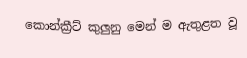කොන්ක්‍රීට්‌ කුලුනු මෙන් ම ඇතුළත වූ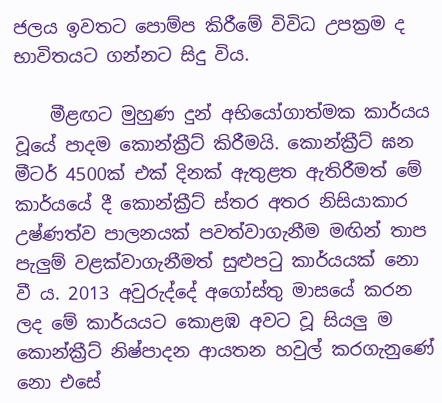ජලය ඉවතට පොම්ප කිරීමේ විවිධ උපක්‍රම ද භාවිතයට ගන්නට සිදු විය.

    මීළඟට මුහුණ දුන් අභියෝගාත්මක කාර්යය වූයේ පාදම කොන්ක්‍රීට්‌ කිරීමයි. කොන්ක්‍රීට්‌ ඝන මීටර් 4500ක්‌ එක්‌ දිනක්‌ ඇතුළත ඇතිරීමත් මේ කාර්යයේ දී කොන්ක්‍රීට්‌ ස්‌තර අතර නිසියාකාර උෂ්ණත්ව පාලනයක්‌ පවත්වාගැනීම මඟින් තාප පැලුම් වළක්‌වාගැනීමත් සුළුපටු කාර්යයක්‌ නො වී ය. 2013 අවුරුද්දේ අගෝස්‌තු මාසයේ කරන ලද මේ කාර්යයට කොළඹ අවට වූ සියලු ම කොන්ක්‍රීට්‌ නිෂ්පාදන ආයතන හවුල් කරගැනුණේ නො එසේ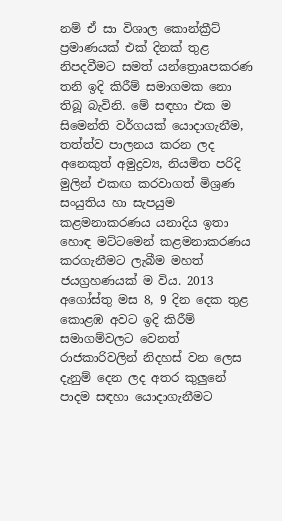නම් ඒ සා විශාල කොන්ක්‍රීට්‌ ප්‍රමාණයක්‌ එක්‌ දිනක්‌ තුළ නිපදවීමට සමත් යන්ත්‍රොaපකරණ තනි ඉදි කිරීම් සමාගමක නො තිබූ බැවිනි. මේ සඳහා එක ම සිමෙන්ති වර්ගයක්‌ යොදාගැනීම, තත්ත්ව පාලනය කරන ලද අනෙකුත් අමුද්‍රව්‍ය, නියමිත පරිදි මුලින් එකඟ කරවාගත් මිශ්‍රණ සංයුතිය හා සැපයුම කළමනාකරණය යනාදිය ඉතා හොඳ මට්‌ටමෙන් කළමනාකරණය කරගැනීමට ලැබීම මහත් ජයග්‍රහණයක්‌ ම විය. 2013 අගෝස්‌තු මස 8, 9 දින දෙක තුළ කොළඹ අවට ඉදි කිරීම් සමාගම්වලට වෙනත් රාජකාරිවලින් නිදහස්‌ වන ලෙස දැනුම් දෙන ලද අතර කුලුනේ පාදම සඳහා යොදාගැනීමට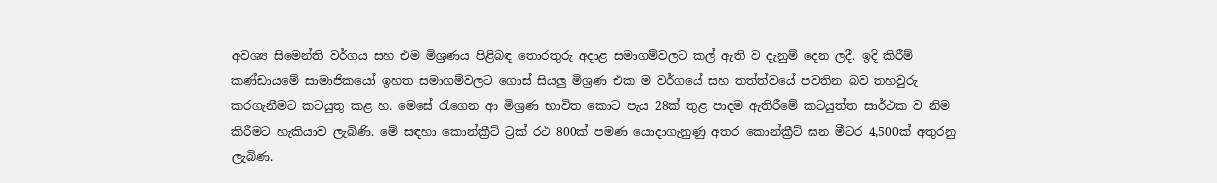අවශ්‍ය සිමෙන්ති වර්ගය සහ එම මිශ්‍රණය පිළිබඳ තොරතුරු අදාළ සමාගම්වලට කල් ඇති ව දැනුම් දෙන ලදී. ඉදි කිරීම් කණ්‌ඩායමේ සාමාජිකයෝ ඉහත සමාගම්වලට ගොස්‌ සියලු මිශ්‍රණ එක ම වර්ගයේ සහ තත්ත්වයේ පවතින බව තහවුරු කරගැනීමට කටයුතු කළ හ. මෙසේ රැගෙන ආ මිශ්‍රණ භාවිත කොට පැය 28ක්‌ තුළ පාදම ඇතිරීමේ කටයුත්ත සාර්ථක ව නිම කිරීමට හැකියාව ලැබිණි. මේ සඳහා කොන්ක්‍රීට්‌ ට්‍රක්‌ රථ 800ක්‌ පමණ යොදාගැනුණු අතර කොන්ක්‍රීට්‌ ඝන මීටර 4,500ක්‌ අතුරනු ලැබිණ.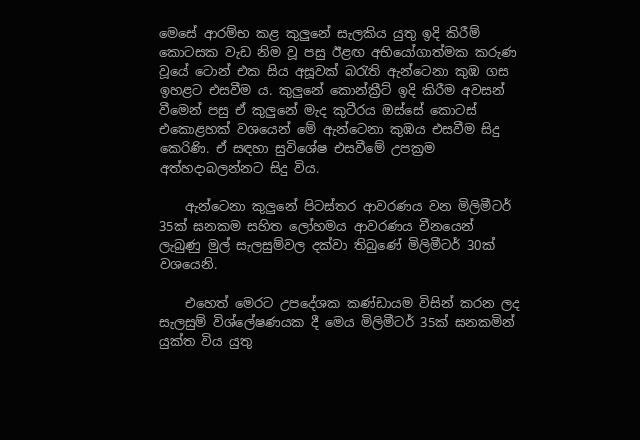මෙසේ ආරම්භ කළ කුලුනේ සැලකිය යුතු ඉදි කිරීම් කොටසක වැඩ නිම වූ පසු ඊළඟ අභියෝගාත්මක කරුණ වූයේ ටොන් එක සිය අසූවක්‌ බරැති ඇන්ටෙනා කුඹ ගස ඉහළට එසවීම ය. කුලුනේ කොන්ක්‍රීට්‌ ඉදි කිරීම අවසන් වීමෙන් පසු ඒ කුලුනේ මැද කුටීරය ඔස්‌සේ කොටස්‌ එකොළහක්‌ වශයෙන් මේ ඇන්ටෙනා කුඹය එසවීම සිදු කෙරිණි. ඒ සඳහා සුවිශේෂ එසවීමේ උපක්‍රම අත්හදාබලන්නට සිදු විය.

    ඇන්ටෙනා කුලුනේ පිටස්‌තර ආවරණය වන මිලිමීටර් 35ක්‌ ඝනකම සහිත ලෝහමය ආවරණය චීනයෙන් ලැබුණු මුල් සැලසුම්වල දක්‌වා තිබුණේ මිලිමීටර් 30ක්‌ වශයෙනි.

    එහෙත් මෙරට උපදේශක කණ්‌ඩායම විසින් කරන ලද සැලසුම් විශ්ලේෂණයක දී මෙය මිලිමීටර් 35ක්‌ ඝනකමින් යුක්‌ත විය යුතු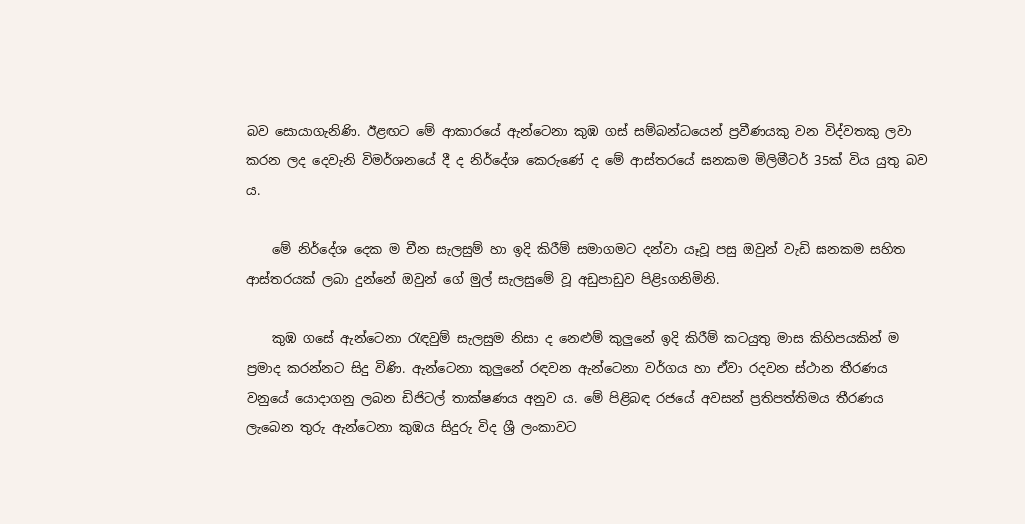බව සොයාගැනිණි. ඊළඟට මේ ආකාරයේ ඇන්ටෙනා කුඹ ගස්‌ සම්බන්ධයෙන් ප්‍රවීණයකු වන විද්වතකු ලවා කරන ලද දෙවැනි විමර්ශනයේ දී ද නිර්දේශ කෙරුණේ ද මේ ආස්‌තරයේ ඝනකම මිලිමීටර් 35ක්‌ විය යුතු බව ය.

    මේ නිර්දේශ දෙක ම චීන සැලසුම් හා ඉදි කිරීම් සමාගමට දන්වා යෑවූ පසු ඔවුන් වැඩි ඝනකම සහිත ආස්‌තරයක්‌ ලබා දුන්නේ ඔවුන් ගේ මුල් සැලසුමේ වූ අඩුපාඩුව පිළිsගනිමිනි.

    කුඹ ගසේ ඇන්ටෙනා රැඳවුම් සැලසුම නිසා ද නෙළුම් කුලුනේ ඉදි කිරීම් කටයුතු මාස කිහිපයකින් ම ප්‍රමාද කරන්නට සිදු විණි. ඇන්ටෙනා කුලුනේ රඳවන ඇන්ටෙනා වර්ගය හා ඒවා රදවන ස්‌ථාන තීරණය වනුයේ යොදාගනු ලබන ඩිජිටල් තාක්‌ෂණය අනුව ය. මේ පිළිබඳ රජයේ අවසන් ප්‍රතිපත්තිමය තීරණය ලැබෙන තුරු ඇන්ටෙනා කුඹය සිදුරු විද ශ්‍රී ලංකාවට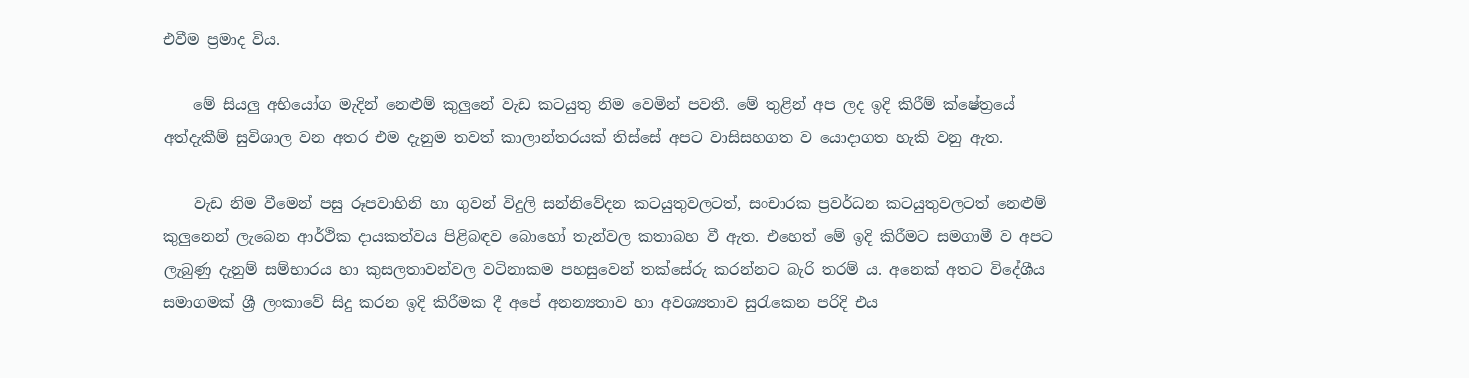එවීම ප්‍රමාද විය.

    මේ සියලු අභියෝග මැදින් නෙළුම් කුලුනේ වැඩ කටයුතු නිම වෙමින් පවතී. මේ තුළින් අප ලද ඉදි කිරීම් ක්‌ෂේත්‍රයේ අත්දැකීම් සුවිශාල වන අතර එම දැනුම තවත් කාලාන්තරයක්‌ තිස්‌සේ අපට වාසිසහගත ව යොදාගත හැකි වනු ඇත.

    වැඩ නිම වීමෙන් පසු රූපවාහිනි හා ගුවන් විදුලි සන්නිවේදන කටයුතුවලටත්, සංචාරක ප්‍රවර්ධන කටයුතුවලටත් නෙළුම් කුලුනෙන් ලැබෙන ආර්ථික දායකත්වය පිළිබඳව බොහෝ තැන්වල කතාබහ වී ඇත. එහෙත් මේ ඉදි කිරීමට සමගාමී ව අපට ලැබුණු දැනුම් සම්භාරය හා කුසලතාවන්වල වටිනාකම පහසුවෙන් තක්‌සේරු කරන්නට බැරි තරම් ය. අනෙක්‌ අතට විදේශීය සමාගමක්‌ ශ්‍රී ලංකාවේ සිදු කරන ඉදි කිරීමක දී අපේ අනන්‍යතාව හා අවශ්‍යතාව සුරැකෙන පරිදි එය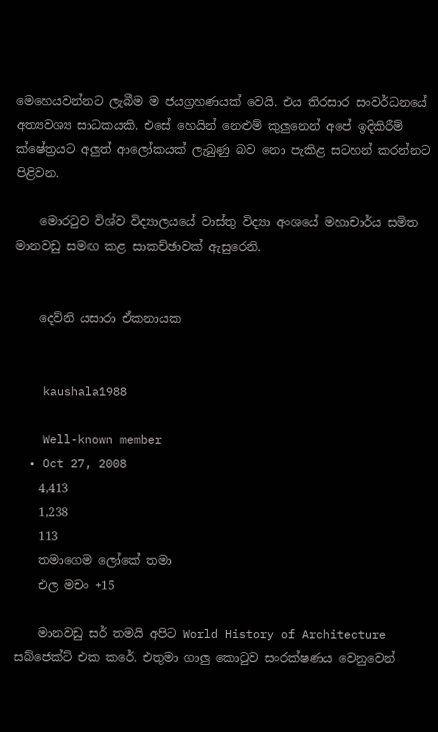මෙහෙයවන්නට ලැබීම ම ජයග්‍රහණයක්‌ වෙයි. එය තිරසාර සංවර්ධනයේ අත්‍යවශ්‍ය සාධකයකි. එසේ හෙයින් නෙළුම් කුලුනෙන් අපේ ඉදිකිරීම් ක්‌ෂේත්‍රයට අලුත් ආලෝකයක්‌ ලැබුණු බව නො පැකිළ සටහන් කරන්නට පිළිවන.

    මොරටුව විශ්ව විද්‍යාලයයේ වාස්‌තු විද්‍යා අංශයේ මහාචාර්ය සමිත මානවඩු සමඟ කළ සාකච්ඡාවක්‌ ඇසුරෙනි.


    දෙව්නි යසාරා ඒකනායක


    kaushala1988

    Well-known member
  • Oct 27, 2008
    4,413
    1,238
    113
    තමාගෙම ලෝකේ තමා
    එල මචං +15

    මානවඩු සර් තමයි අපිට World History of Architecture සබ්ජෙක්ට් එක කරේ. එතුමා ගාලු කොටුව සංරක්ෂණය වෙනුවෙන්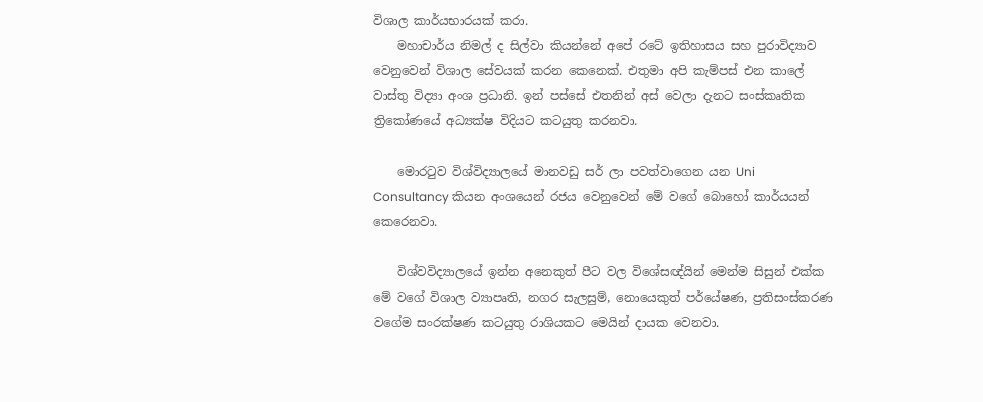විශාල කාර්යභාරයක් කරා.
    මහාචාර්ය නිමල් ද සිල්වා කියන්නේ අපේ රටේ ඉතිහාසය සහ පුරාවිද්‍යාව වෙනුවෙන් විශාල සේවයක් කරන කෙනෙක්. එතුමා අපි කැම්පස් එන කාලේ වාස්තු විද්‍යා අංශ ප්‍රධානි. ඉන් පස්සේ එතනින් අස් වෙලා දැනට සංස්කෘතික ත්‍රිකෝණයේ අධ්‍යක්ෂ විදියට කටයුතු කරනවා.

    මොරටුව විශ්විද්‍යාලයේ මානවඩු සර් ලා පවත්වාගෙන යන Uni Consultancy කියන අංශයෙන් රජය වෙනුවෙන් මේ වගේ බොහෝ කාර්යයන් කෙරෙනවා.

    විශ්වවිද්‍යාලයේ ඉන්න අනෙකුත් පීට වල විශේසඥ්යින් මෙන්ම සිසුන් එක්ක මේ වගේ විශාල ව්‍යාපෘති, නගර සැලසුම්, නොයෙකුත් පර්යේෂණ, ප්‍රතිසංස්කරණ වගේම සංරක්ෂණ කටයුතු රාශියකට මෙයින් දායක වෙනවා.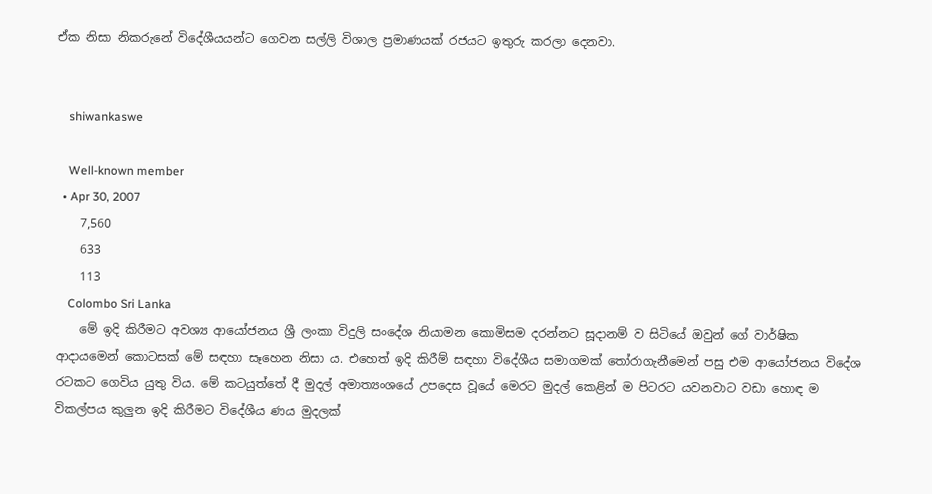ඒක නිසා නිකරුනේ විදේශීයයන්ට ගෙවන සල්ලි විශාල ප්‍රමාණයක් රජයට ඉතුරු කරලා දෙනවා.


    shiwankaswe

    Well-known member
  • Apr 30, 2007
    7,560
    633
    113
    Colombo Sri Lanka
    මේ ඉදි කිරීමට අවශ්‍ය ආයෝජනය ශ්‍රී ලංකා විදුලි සංදේශ නියාමන කොමිසම දරන්නට සූදානම් ව සිටියේ ඔවුන් ගේ වාර්ෂික ආදායමෙන් කොටසක්‌ මේ සඳහා සෑහෙන නිසා ය. එහෙත් ඉදි කිරීම් සඳහා විදේශීය සමාගමක්‌ තෝරාගැනීමෙන් පසු එම ආයෝජනය විදේශ රටකට ගෙවිය යුතු විය. මේ කටයුත්තේ දී මුදල් අමාත්‍යංශයේ උපදෙස වූයේ මෙරට මුදල් කෙළින් ම පිටරට යවනවාට වඩා හොඳ ම විකල්පය කුලුන ඉදි කිරීමට විදේශීය ණය මුදලක්‌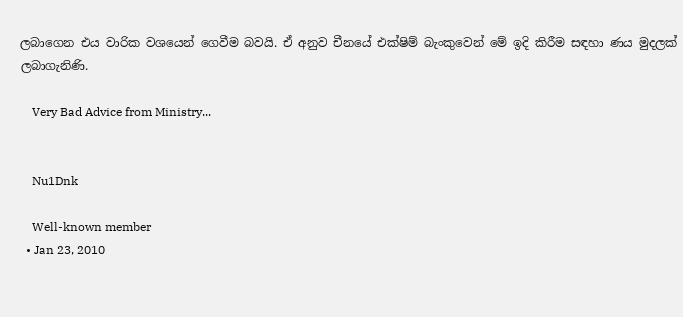ලබාගෙන එය වාරික වශයෙන් ගෙවීම බවයි. ඒ අනුව චීනයේ එක්‌ෂිම් බැංකුවෙන් මේ ඉදි කිරීම සඳහා ණය මුදලක්‌ ලබාගැනිණි.

    Very Bad Advice from Ministry...


    Nu1Dnk

    Well-known member
  • Jan 23, 2010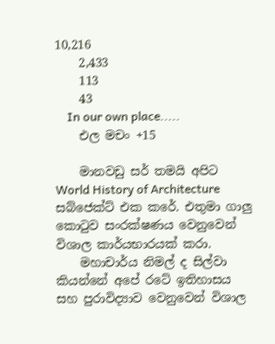10,216
    2,433
    113
    43
    In our own place.....
    එල මචං +15

    මානවඩු සර් තමයි අපිට World History of Architecture සබ්ජෙක්ට් එක කරේ. එතුමා ගාලු කොටුව සංරක්ෂණය වෙනුවෙන් විශාල කාර්යභාරයක් කරා.
    මහාචාර්ය නිමල් ද සිල්වා කියන්නේ අපේ රටේ ඉතිහාසය සහ පුරාවිද්‍යාව වෙනුවෙන් විශාල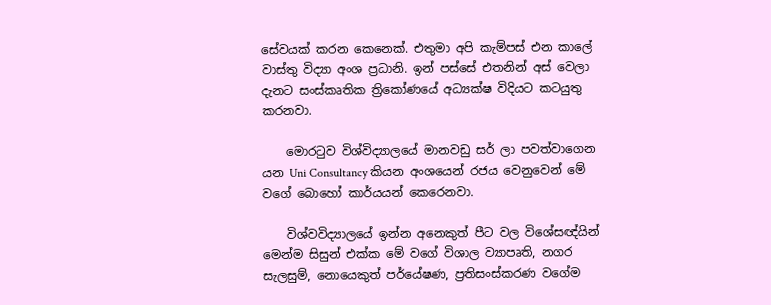සේවයක් කරන කෙනෙක්. එතුමා අපි කැම්පස් එන කාලේ වාස්තු විද්‍යා අංශ ප්‍රධානි. ඉන් පස්සේ එතනින් අස් වෙලා දැනට සංස්කෘතික ත්‍රිකෝණයේ අධ්‍යක්ෂ විදියට කටයුතු කරනවා.

    මොරටුව විශ්විද්‍යාලයේ මානවඩු සර් ලා පවත්වාගෙන යන Uni Consultancy කියන අංශයෙන් රජය වෙනුවෙන් මේ වගේ බොහෝ කාර්යයන් කෙරෙනවා.

    විශ්වවිද්‍යාලයේ ඉන්න අනෙකුත් පීට වල විශේසඥ්යින් මෙන්ම සිසුන් එක්ක මේ වගේ විශාල ව්‍යාපෘති, නගර සැලසුම්, නොයෙකුත් පර්යේෂණ, ප්‍රතිසංස්කරණ වගේම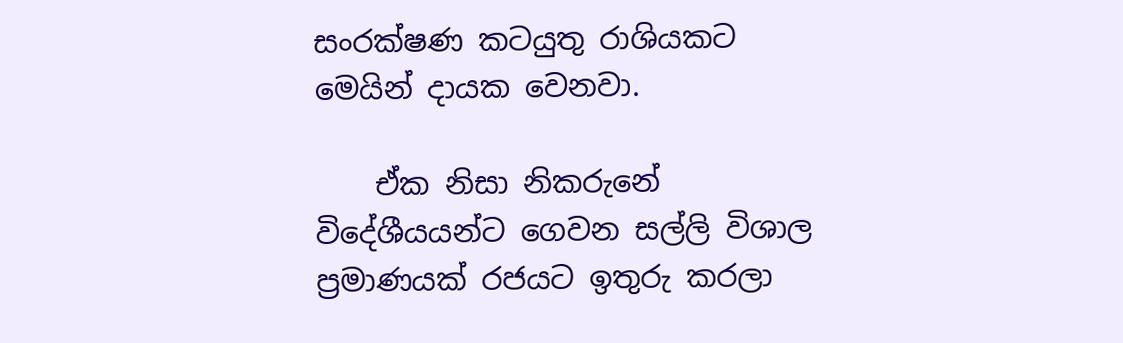සංරක්ෂණ කටයුතු රාශියකට මෙයින් දායක වෙනවා.

    ඒක නිසා නිකරුනේ විදේශීයයන්ට ගෙවන සල්ලි විශාල ප්‍රමාණයක් රජයට ඉතුරු කරලා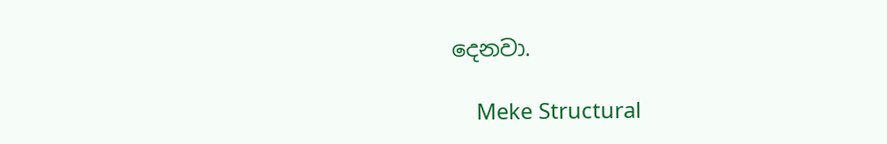දෙනවා.

    Meke Structural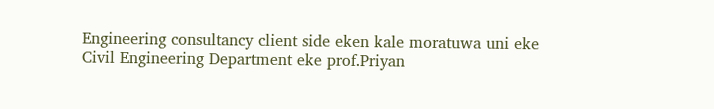Engineering consultancy client side eken kale moratuwa uni eke Civil Engineering Department eke prof.Priyan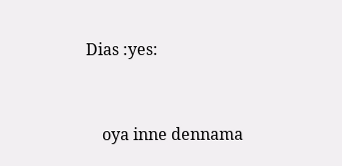Dias :yes:


    oya inne dennama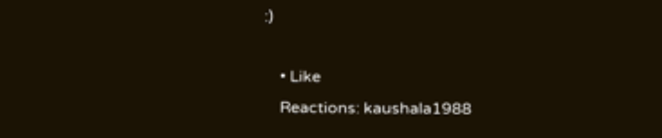:)

    • Like
    Reactions: kaushala1988